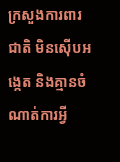ក្រសួងការពារជាតិ មិនស៊ើបអង្កេត និងគ្មានចំណាត់ការអ្វី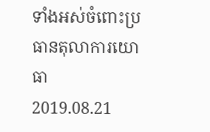ទាំងអស់ចំពោះប្រធានតុលាការយោធា
2019.08.21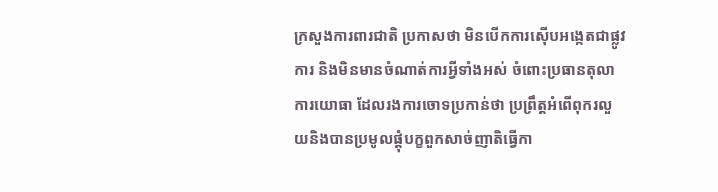ក្រសួងការពារជាតិ ប្រកាសថា មិនបើកការស៊ើបអង្កេតជាផ្លូវការ និងមិនមានចំណាត់ការអ្វីទាំងអស់ ចំពោះប្រធានតុលាការយោធា ដែលរងការចោទប្រកាន់ថា ប្រព្រឹត្តអំពើពុករលួយនិងបានប្រមូលផ្តុំបក្ខពួកសាច់ញាតិធ្វើកា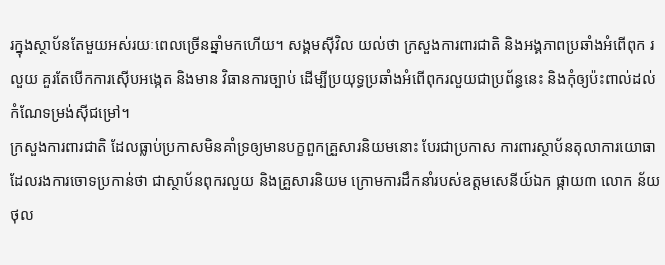រក្នុងស្ថាប័នតែមួយអស់រយៈពេលច្រើនឆ្នាំមកហើយ។ សង្គមស៊ីវិល យល់ថា ក្រសួងការពារជាតិ និងអង្គភាពប្រឆាំងអំពើពុក រលួយ គួរតែបើកការស៊ើបអង្កេត និងមាន វិធានការច្បាប់ ដើម្បីប្រយុទ្ធប្រឆាំងអំពើពុករលួយជាប្រព័ន្ធនេះ និងកុំឲ្យប៉ះពាល់ដល់កំណែទម្រង់ស៊ីជម្រៅ។
ក្រសួងការពារជាតិ ដែលធ្លាប់ប្រកាសមិនគាំទ្រឲ្យមានបក្ខពួកគ្រួសារនិយមនោះ បែរជាប្រកាស ការពារស្ថាប័នតុលាការយោធាដែលរងការចោទប្រកាន់ថា ជាស្ថាប័នពុករលួយ និងគ្រួសារនិយម ក្រោមការដឹកនាំរបស់ឧត្ដមសេនីយ៍ឯក ផ្កាយ៣ លោក ន័យ ថុល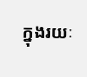ក្នុងរយៈ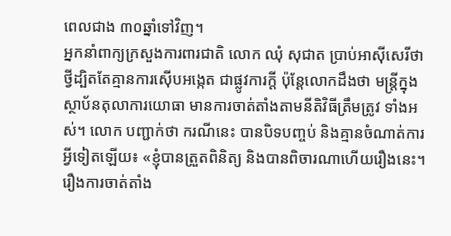ពេលជាង ៣០ឆ្នាំទៅវិញ។
អ្នកនាំពាក្យក្រសួងការពារជាតិ លោក ឈុំ សុជាត ប្រាប់អាស៊ីសេរីថា ថ្វីដ្បិតតែគ្មានការស៊ើបអង្កេត ជាផ្លូវការក្តី ប៉ុន្តែលោកដឹងថា មន្ត្រីក្នុងស្ថាប័នតុលាការយោធា មានការចាត់តាំងតាមនីតិវិធីត្រឹមត្រូវ ទាំងអស់។ លោក បញ្ជាក់ថា ករណីនេះ បានបិទបញ្ចប់ និងគ្មានចំណាត់ការអ្វីទៀតឡើយ៖ «ខ្ញុំបានត្រួតពិនិត្យ និងបានពិចារណាហើយរឿងនេះ។ រឿងការចាត់តាំង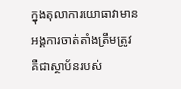ក្នុងតុលាការយោធាវាមានអង្គការចាត់តាំងត្រឹមត្រូវ គឺជាស្ថាប័នរបស់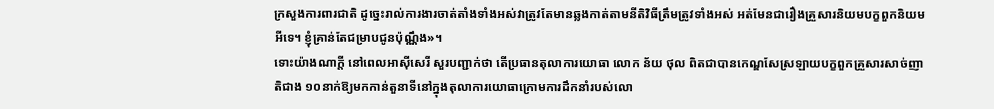ក្រសួងការពារជាតិ ដូច្នេះរាល់ការងារចាត់តាំងទាំងអស់វាត្រូវតែមានឆ្លងកាត់តាមនីតិវិធីត្រឹមត្រូវទាំងអស់ អត់មែនជារឿងគ្រួសារនិយមបក្ខពួកនិយមអីទេ។ ខ្ញុំគ្រាន់តែជម្រាបជូនប៉ុណ្ណឹង»។
ទោះយ៉ាងណាក្តី នៅពេលអាស៊ីសេរី សួរបញ្ជាក់ថា តើប្រធានតុលាការយោធា លោក ន័យ ថុល ពិតជាបានកេណ្ឌសែស្រឡាយបក្ខពួកគ្រួសារសាច់ញាតិជាង ១០នាក់ឱ្យមកកាន់តួនាទីនៅក្នុងតុលាការយោធាក្រោមការដឹកនាំរបស់លោ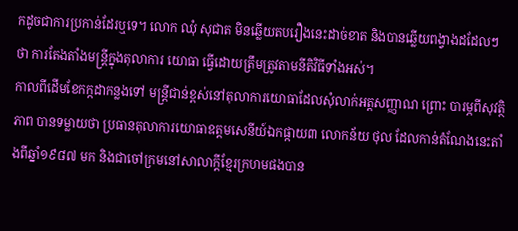កដូចជាការប្រកាន់ដែរឬទេ។ លោក ឈុំ សុជាត មិនឆ្លើយតបរឿងនេះដាច់ខាត និងបានឆ្លើយពង្វាងដដែលៗ ថា ការតែងតាំងមន្ត្រីក្នុងតុលាការ យោធា ធ្វើដោយត្រឹមត្រូវតាមនីតិវិធីទាំងអស់។
កាលពីដើមខែកក្កដាកន្លងទៅ មន្ត្រីជាន់ខ្ពស់នៅតុលាការយោធាដែលសុំលាក់អត្តសញ្ញាណ ព្រោះ បារម្ភពីសុវត្ថិភាព បានទម្លាយថា ប្រធានតុលាការយោធាឧត្ដមសេនីយ៍ឯកផ្កាយ៣ លោកន័យ ថុល ដែលកាន់តំណែងនេះតាំងពីឆ្នាំ១៩៨៧ មក និងជាចៅក្រមនៅសាលាក្ដីខ្មែរក្រហមផងបាន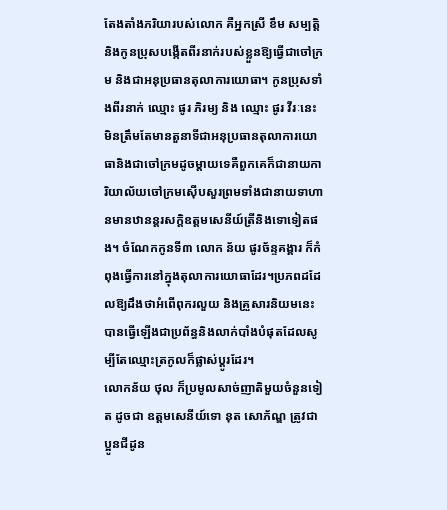តែងតាំងភរិយារបស់លោក គឺអ្នកស្រី ខឹម សម្បត្តិ និងកូនប្រុសបង្កើតពីរនាក់របស់ខ្លួនឱ្យធ្វើជាចៅក្រម និងជាអនុប្រធានតុលាការយោធា។ កូនប្រុសទាំងពីរនាក់ ឈ្មោះ ផូរ ភិរម្យ និង ឈ្មោះ ផូរ វីរៈនេះមិនត្រឹមតែមានតួនាទីជាអនុប្រធានតុលាការយោធានិងជាចៅក្រមដូចម្ដាយទេគឺពួកគេក៏ជានាយការិយាល័យចៅក្រមស៊ើបសួរព្រមទាំងជានាយទាហានមានឋានន្តរសក្ដិឧត្ដមសេនីយ៍ត្រីនិងទោទៀតផង។ ចំណែកកូនទី៣ លោក ន័យ ផូរច័ន្ទគង្គារ ក៏កំពុងធ្វើការនៅក្នុងតុលាការយោធាដែរ។ប្រភពដដែលឱ្យដឹងថាអំពើពុករលួយ និងគ្រួសារនិយមនេះបានធ្វើឡើងជាប្រព័ន្ធនិងលាក់បាំងបំផុតដែលសូម្បីតែឈ្មោះត្រកូលក៏ផ្លាស់ប្ដូរដែរ។
លោកន័យ ថុល ក៏ប្រមូលសាច់ញាតិមួយចំនួនទៀត ដូចជា ឧត្ដមសេនីយ៍ទោ នុត សោភ័ណ្ឌ ត្រូវជាប្អូនជីដូន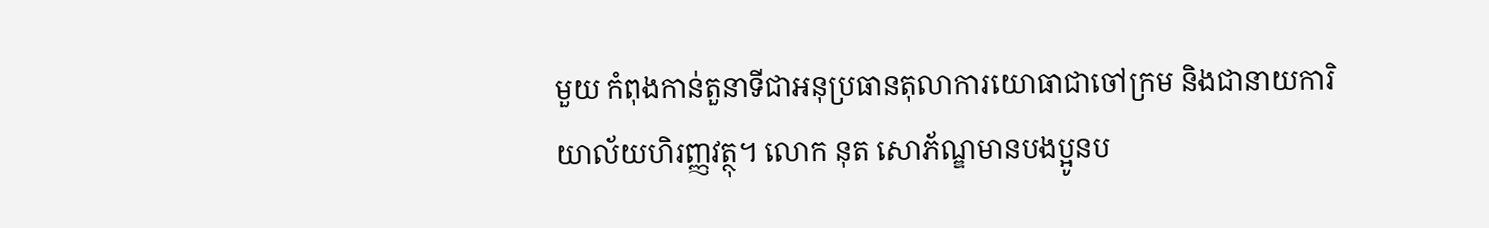មួយ កំពុងកាន់តួនាទីជាអនុប្រធានតុលាការយោធាជាចៅក្រម និងជានាយការិយាល័យហិរញ្ញវត្ថុ។ លោក នុត សោភ័ណ្ឌមានបងប្អូនប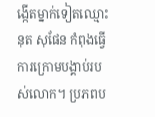ង្កើតម្នាក់ទៀតឈ្មោះនុត សុផែន កំពុងធ្វើការក្រោមបង្គាប់របស់លោក។ ប្រភពប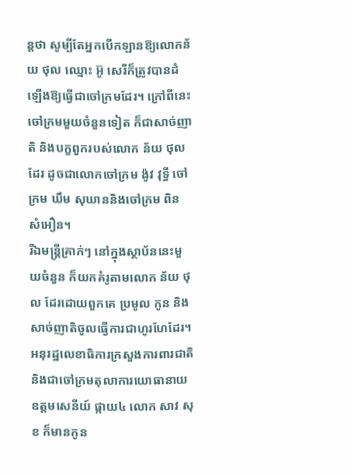ន្តថា សូម្បីតែអ្នកបើកឡានឱ្យលោកន័យ ថុល ឈ្មោះ អ៊ូ សេរីក៏ត្រូវបានដំឡើងឱ្យធ្វើជាចៅក្រមដែរ។ ក្រៅពីនេះ ចៅក្រមមួយចំនួនទៀត ក៏ជាសាច់ញាតិ និងបក្ខពួករបស់លោក ន័យ ថុល ដែរ ដូចជាលោកចៅក្រម ង៉ូវ វុទ្ធី ចៅក្រម ឃឹម សុឃាននិងចៅក្រម ពិន សំអឿន។
រីឯមន្ត្រីគ្រាក់ៗ នៅក្នុងស្ថាប័ននេះមួយចំនួន ក៏យកគំរូតាមលោក ន័យ ថុល ដែរដោយពួកគេ ប្រមូល កូន និងសាច់ញាតិចូលធ្វើការជាហូរហែដែរ។ អនុរដ្ឋលេខាធិការក្រសួងការពារជាតិ និងជាចៅក្រមតុលាការយោធានាយឧត្ដមសេនីយ៍ ផ្កាយ៤ លោក សាវ សុខ ក៏មានកូន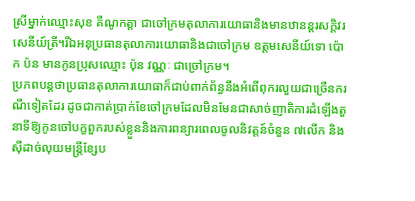ស្រីម្នាក់ឈ្មោះសុខ គីណូកត្តា ជាចៅក្រមតុលាការយោធានិងមានឋានន្តរសក្ដិវរសេនីយ៍ត្រី។រីឯអនុប្រធានតុលាការយោធានិងជាចៅក្រម ឧត្ដមសេនីយ៍ទោ ប៉ោក ប៉ន មានកូនប្រុសឈ្មោះ ប៉ុន វណ្ណៈ ជាច្រៅក្រម។
ប្រភពបន្តថាប្រធានតុលាការយោធាក៏ជាប់ពាក់ព័ន្ធនឹងអំពើពុករលួយជាច្រើនករណីទៀតដែរ ដូចជាកាត់ប្រាក់ខែចៅក្រមដែលមិនមែនជាសាច់ញាតិការដំឡើងតួនាទីឱ្យកូនចៅបក្ខពួករបស់ខ្លួននិងការពន្យារពេលចូលនិវត្តន៍ចំនួន ៧លើក និងស៊ីដាច់លុយមន្ត្រីខ្សែប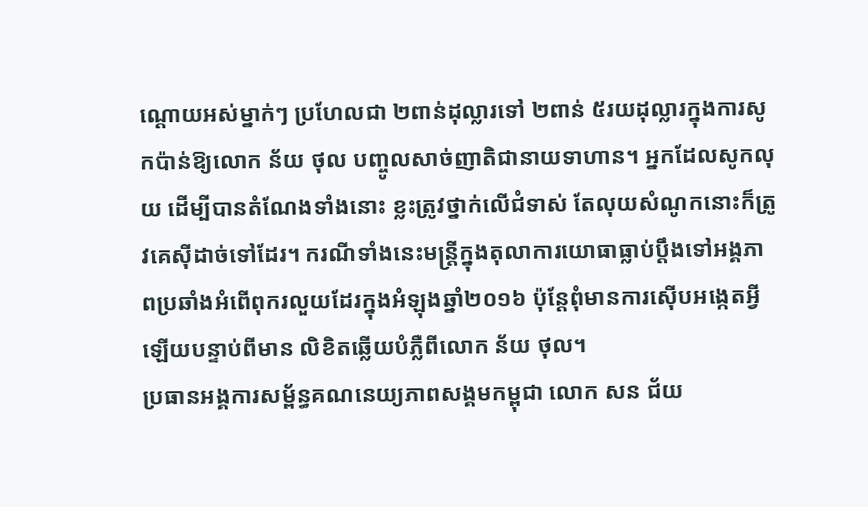ណ្ដោយអស់ម្នាក់ៗ ប្រហែលជា ២ពាន់ដុល្លារទៅ ២ពាន់ ៥រយដុល្លារក្នុងការសូកប៉ាន់ឱ្យលោក ន័យ ថុល បញ្ចូលសាច់ញាតិជានាយទាហាន។ អ្នកដែលសូកលុយ ដើម្បីបានតំណែងទាំងនោះ ខ្លះត្រូវថ្នាក់លើជំទាស់ តែលុយសំណូកនោះក៏ត្រូវគេស៊ីដាច់ទៅដែរ។ ករណីទាំងនេះមន្ត្រីក្នុងតុលាការយោធាធ្លាប់ប្ដឹងទៅអង្គភាពប្រឆាំងអំពើពុករលួយដែរក្នុងអំឡុងឆ្នាំ២០១៦ ប៉ុន្តែពុំមានការស៊ើបអង្កេតអ្វីឡើយបន្ទាប់ពីមាន លិខិតឆ្លើយបំភ្លឺពីលោក ន័យ ថុល។
ប្រធានអង្គការសម្ព័ន្ធគណនេយ្យភាពសង្គមកម្ពុជា លោក សន ជ័យ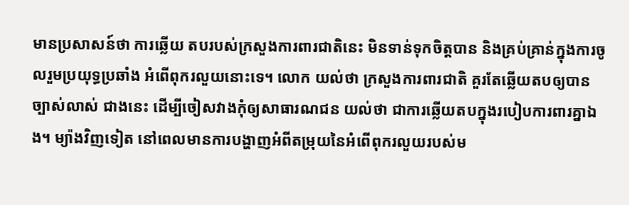មានប្រសាសន៍ថា ការឆ្លើយ តបរបស់ក្រសួងការពារជាតិនេះ មិនទាន់ទុកចិត្តបាន និងគ្រប់គ្រាន់ក្នុងការចូលរួមប្រយុទ្ធប្រឆាំង អំពើពុករលួយនោះទេ។ លោក យល់ថា ក្រសួងការពារជាតិ គួរតែឆ្លើយតបឲ្យបានច្បាស់លាស់ ជាងនេះ ដើម្បីចៀសវាងកុំឲ្យសាធារណជន យល់ថា ជាការឆ្លើយតបក្នុងរបៀបការពារគ្នាឯង។ ម្យ៉ាងវិញទៀត នៅពេលមានការបង្ហាញអំពីតម្រុយនៃអំពើពុករលួយរបស់ម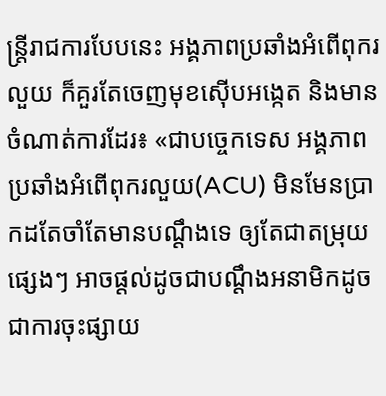ន្ត្រីរាជការបែបនេះ អង្គភាពប្រឆាំងអំពើពុករលួយ ក៏គួរតែចេញមុខស៊ើបអង្កេត និងមានចំណាត់ការដែរ៖ «ជាបច្ចេកទេស អង្គភាពប្រឆាំងអំពើពុករលួយ(ACU) មិនមែនប្រាកដតែចាំតែមានបណ្ដឹងទេ ឲ្យតែជាតម្រុយផ្សេងៗ អាចផ្ដល់ដូចជាបណ្ដឹងអនាមិកដូចជាការចុះផ្សាយ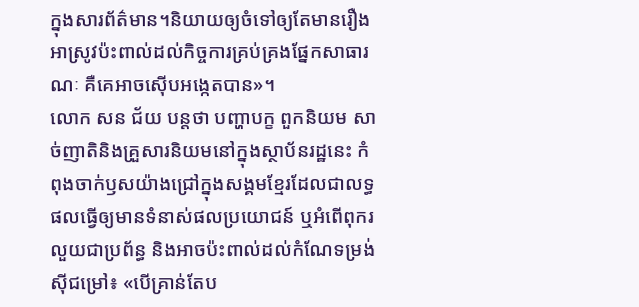ក្នុងសារព័ត៌មាន។និយាយឲ្យចំទៅឲ្យតែមានរឿងអាស្រូវប៉ះពាល់ដល់កិច្ចការគ្រប់គ្រងផ្នែកសាធារណៈ គឺគេអាចស៊ើបអង្កេតបាន»។
លោក សន ជ័យ បន្តថា បញ្ហាបក្ខ ពួកនិយម សាច់ញាតិនិងគ្រួសារនិយមនៅក្នុងស្ថាប័នរដ្ឋនេះ កំពុងចាក់ឫសយ៉ាងជ្រៅក្នុងសង្គមខ្មែរដែលជាលទ្ធផលធ្វើឲ្យមានទំនាស់ផលប្រយោជន៍ ឬអំពើពុករលួយជាប្រព័ន្ធ និងអាចប៉ះពាល់ដល់កំណែទម្រង់ស៊ីជម្រៅ៖ «បើគ្រាន់តែប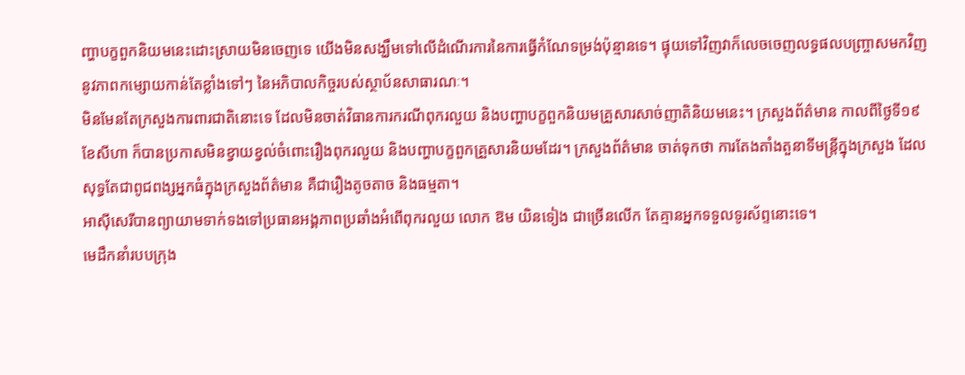ញ្ហាបក្ខពួកនិយមនេះដោះស្រាយមិនចេញទេ យើងមិនសង្ឃឹមទៅលើដំណើរការនៃការធ្វើកំណែទម្រង់ប៉ុន្មានទេ។ ផ្ទុយទៅវិញវាក៏លេចចេញលទ្ធផលបញ្ច្រាសមកវិញនូវភាពកម្សោយកាន់តែខ្លាំងទៅៗ នៃអភិបាលកិច្ចរបស់ស្ថាប័នសាធារណៈ។
មិនមែនតែក្រសួងការពារជាតិនោះទេ ដែលមិនចាត់វិធានការករណីពុករលួយ និងបញ្ហាបក្ខពួកនិយមគ្រួសារសាច់ញាតិនិយមនេះ។ ក្រសួងព័ត៌មាន កាលពីថ្ងៃទី១៩ ខែសីហា ក៏បានប្រកាសមិនខ្វាយខ្វល់ចំពោះរឿងពុករលួយ និងបញ្ហាបក្ខពួកគ្រួសារនិយមដែរ។ ក្រសួងព័ត៌មាន ចាត់ទុកថា ការតែងតាំងតួនាទីមន្ត្រីក្នុងក្រសួង ដែលសុទ្ធតែជាពូជពង្សអ្នកធំក្នុងក្រសួងព័ត៌មាន គឺជារឿងតូចតាច និងធម្មតា។
អាស៊ីសេរីបានព្យាយាមទាក់ទងទៅប្រធានអង្គភាពប្រឆាំងអំពើពុករលួយ លោក ឱម យិនទៀង ជាច្រើនលើក តែគ្មានអ្នកទទួលទូរស័ព្ទនោះទេ។
មេដឹកនាំរបបក្រុង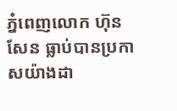ភ្នំពេញលោក ហ៊ុន សែន ធ្លាប់បានប្រកាសយ៉ាងដា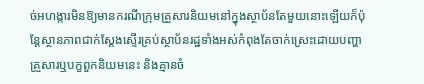ច់អហង្ការមិនឱ្យមានករណីក្រុមគ្រួសារនិយមនៅក្នុងស្ថាប័នតែមួយនោះឡើយក៏ប៉ុន្តែស្ថានភាពជាក់ស្ដែងស្ទើរគ្រប់ស្ថាប័នរដ្ឋទាំងអស់កំពុងតែចាក់ស្រេះដោយបញ្ហាគ្រួសារឬបក្ខពួកនិយមនេះ និងគ្មានចំ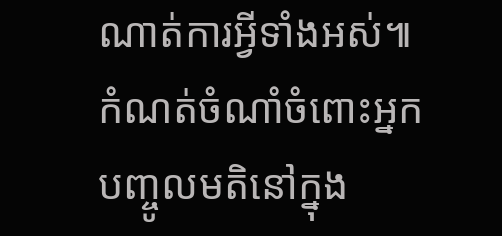ណាត់ការអ្វីទាំងអស់៕
កំណត់ចំណាំចំពោះអ្នកបញ្ចូលមតិនៅក្នុង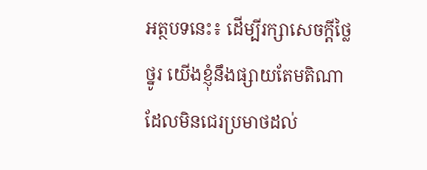អត្ថបទនេះ៖ ដើម្បីរក្សាសេចក្ដីថ្លៃថ្នូរ យើងខ្ញុំនឹងផ្សាយតែមតិណា ដែលមិនជេរប្រមាថដល់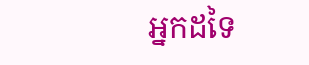អ្នកដទៃ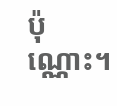ប៉ុណ្ណោះ។